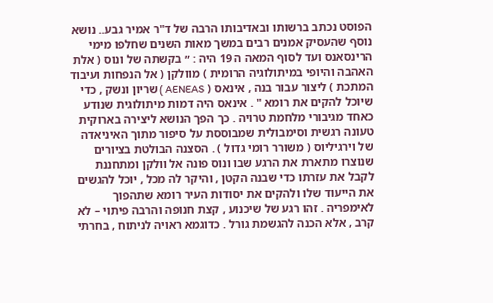הפוסט נכתב ברשותו ובאדיבותו הרבה של ד"ר אמיר גבע.. נושא נוסף שהעסיק אמנים רבים במשך מאות השנים שחלפו מימי הרינסאנס ועד לסוף המאה ה 19 היה : ״ בקשתה של ונוס ( אלת האהבה והיופי במיתולוגיה הרומית ) מוולקן ( אל הנפחות ועיבוד המתכת ) ליצור עבור בנה , אינאס ( AENEAS ) שריון ונשק , כדי שיוכל להקים את רומא " . אינאס היה דמות מיתולוגית שנודע כאחד מגיבורי מלחמת טרויה . כך הפך הנושא ליצירה בארוקית טעונה רגשית וסימבולית שמבוססת על סיפור מתוך האיניאדה של וירגיליוס ( משורר רומי גדול ) . הסצנה הבולטת בציורים שנוצרו מתארת את הרגע שבו ונוס פונה אל וולקן ומתחננת לקבל את עזרתו כדי שבנה הקטן , והיקר לה מכל , יוכל להגשים את הייעוד שלו ולהקים את יסודות העיר רומא שתהפוך לאימפריה . זהו רגע של שיכנוע , קצת חנופה והרבה פיתוי – לא קרב , אלא הכנה להגשמת גורל . כדוגמא ראויה לניתוח , בחרתי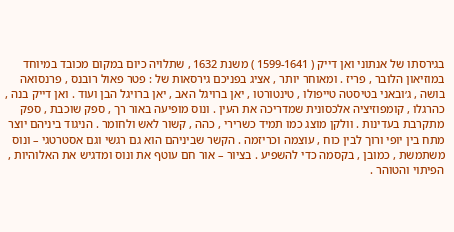בגירסתו של אנתוני ואן דייק ( 1599-1641 ) משנת 1632 , שתלויה כיום במקום מכובד במיוחד במוזיאון הלובר , פריז . ומאוחר יותר , אציג בפניכם גירסאות של : פטר פאול רובנס , פרנסואה בושה , ג׳ובאני בטיסטה טייפולו , טינטורטו , יאן ברויגל האב , יאן ברויגל הבן ועוד . ואן דייק בנה , כהרגלו , קומפוזיציה אלכסונית שמדריכה את העין . ונוס מופיעה באור רך , ספק שוכבת , ספק מתקרבת בעדינות . וולקן מוצג כמו תמיד כשרירי , כהה , קשור לאש ולחומר . הניגוד ביניהם יוצר מתח בין יופי ורוך לבין כוח , עוצמה וכריזמה . הקשר שביניהם הוא גם רגשי וגם אסטרטגי – ונוס משתמשת , כמובן , בקסמה כדי להשפיע . בציור – אור חם עוטף את ונוס ומדגיש את האלוהיות , הפיתוי והטוהר .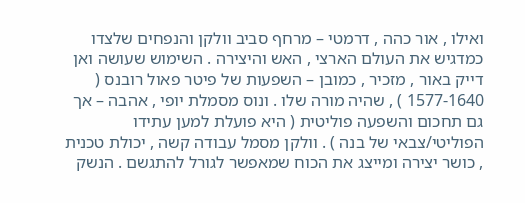ואילו , אור כהה , דרמטי – מרחף סביב וולקן והנפחים שלצדו כמדגיש את העולם הארצי , האש והיצירה . השימוש שעושה ואן דייק באור , מזכיר , כמובן – השפעות של פיטר פאול רובנס ( 1577-1640 ) , שהיה מורה שלו . ונוס מסמלת יופי , אהבה – אך גם תחכום והשפעה פוליטית ( היא פועלת למען עתידו הפוליטי/צבאי של בנה ) . וולקן מסמל עבודה קשה , יכולת טכנית , כושר יצירה ומייצג את הכוח שמאפשר לגורל להתגשם . הנשק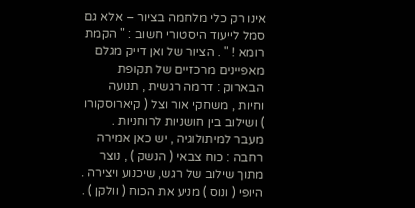אינו רק כלי מלחמה בציור – אלא גם סמל לייעוד היסטורי חשוב : " הקמת רומא ! " . הציור של ואן דייק מגלם מאפיינים מרכזיים של תקופת הבארוק : דרמה רגשית , תנועה וחיות , משחקי אור וצל ( קיארוסקורו ) ושילוב בין חושניות לרוחניות . מעבר למיתולוגיה , יש כאן אמירה רחבה : כוח צבאי ( הנשק ) , נוצר מתוך שילוב של רגש, שיכנוע ויצירה . היופי ( ונוס ) מניע את הכוח ( וולקן ) .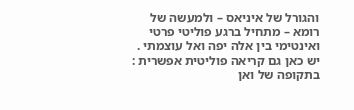והגורל של איניאס – ולמעשה של רומא – מתחיל ברגע פוליטי פרטי ואינטימי בין אלה יפה ואל עוצמתי . יש כאן גם קריאה פוליטית אפשרית : בתקופה של ואן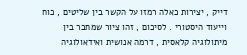דייק , יצירות כאלה רמזו על הקשר בין שליטים , כוח וייעוד היסטורי . לסיכום , זהו ציור שמחבר בין מיתולוגיה קלאסית , דרמה אנושית ואידאולוגיה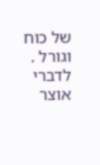של כוח וגורל . לדברי אוצר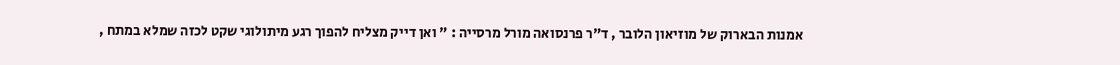אמנות הבארוק של מוזיאון הלובר , ד"ר פרנסואה מורל מרסייה : " ואן דייק מצליח להפוך רגע מיתולוגי שקט לכזה שמלא במתח ,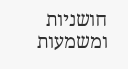חושניות ומשמעות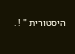היסטורית " ! .